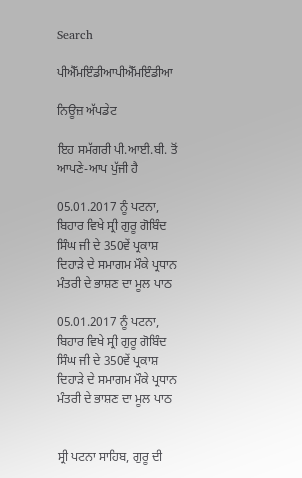Search

ਪੀਐੱਮਇੰਡੀਆਪੀਐੱਮਇੰਡੀਆ

ਨਿਊਜ਼ ਅੱਪਡੇਟ

ਇਹ ਸਮੱਗਰੀ ਪੀ.ਆਈ.ਬੀ. ਤੋਂ ਆਪਣੇ-ਆਪ ਪੁੱਜੀ ਹੈ

05.01.2017 ਨੂੰ ਪਟਨਾ, ਬਿਹਾਰ ਵਿਖੇ ਸ੍ਰੀ ਗੁਰੂ ਗੋਬਿੰਦ ਸਿੰਘ ਜੀ ਦੇ 350ਵੇਂ ਪ੍ਰਕਾਸ਼ ਦਿਹਾੜੇ ਦੇ ਸਮਾਗਮ ਮੌਕੇ ਪ੍ਰਧਾਨ ਮੰਤਰੀ ਦੇ ਭਾਸ਼ਣ ਦਾ ਮੂਲ ਪਾਠ

05.01.2017 ਨੂੰ ਪਟਨਾ, ਬਿਹਾਰ ਵਿਖੇ ਸ੍ਰੀ ਗੁਰੂ ਗੋਬਿੰਦ ਸਿੰਘ ਜੀ ਦੇ 350ਵੇਂ ਪ੍ਰਕਾਸ਼ ਦਿਹਾੜੇ ਦੇ ਸਮਾਗਮ ਮੌਕੇ ਪ੍ਰਧਾਨ ਮੰਤਰੀ ਦੇ ਭਾਸ਼ਣ ਦਾ ਮੂਲ ਪਾਠ


ਸ੍ਰੀ ਪਟਨਾ ਸਾਹਿਬ, ਗੁਰੂ ਦੀ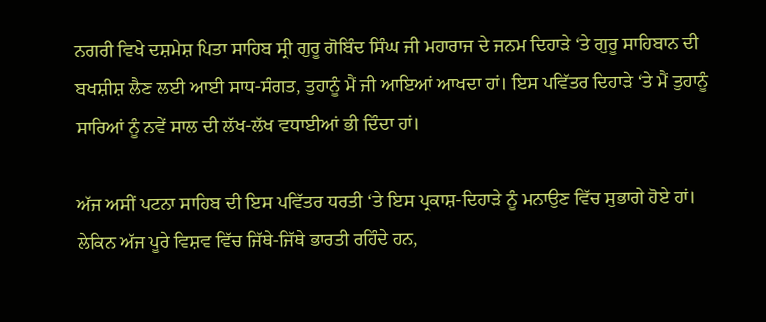ਨਗਰੀ ਵਿਖੇ ਦਸ਼ਮੇਸ਼ ਪਿਤਾ ਸਾਹਿਬ ਸ੍ਰੀ ਗੁਰੂ ਗੋਬਿੰਦ ਸਿੰਘ ਜੀ ਮਹਾਰਾਜ ਦੇ ਜਨਮ ਦਿਹਾੜੇ ‘ਤੇ ਗੁਰੂ ਸਾਹਿਬਾਨ ਦੀ ਬਖਸ਼ੀਸ਼ ਲੈਣ ਲਈ ਆਈ ਸਾਧ-ਸੰਗਤ, ਤੁਹਾਨੂੰ ਮੈਂ ਜੀ ਆਇਆਂ ਆਖਦਾ ਹਾਂ। ਇਸ ਪਵਿੱਤਰ ਦਿਹਾੜੇ ‘ਤੇ ਮੈਂ ਤੁਹਾਨੂੰ ਸਾਰਿਆਂ ਨੂੰ ਨਵੇਂ ਸਾਲ ਦੀ ਲੱਖ-ਲੱਖ ਵਧਾਈਆਂ ਭੀ ਦਿੰਦਾ ਹਾਂ।

ਅੱਜ ਅਸੀਂ ਪਟਨਾ ਸਾਹਿਬ ਦੀ ਇਸ ਪਵਿੱਤਰ ਧਰਤੀ ‘ਤੇ ਇਸ ਪ੍ਰਕਾਸ਼-ਦਿਹਾੜੇ ਨੂੰ ਮਨਾਉਣ ਵਿੱਚ ਸੁਭਾਗੇ ਹੋਏ ਹਾਂ। ਲੇਕਿਨ ਅੱਜ ਪੂਰੇ ਵਿਸ਼ਵ ਵਿੱਚ ਜਿੱਥੇ-ਜਿੱਥੇ ਭਾਰਤੀ ਰਹਿੰਦੇ ਹਨ,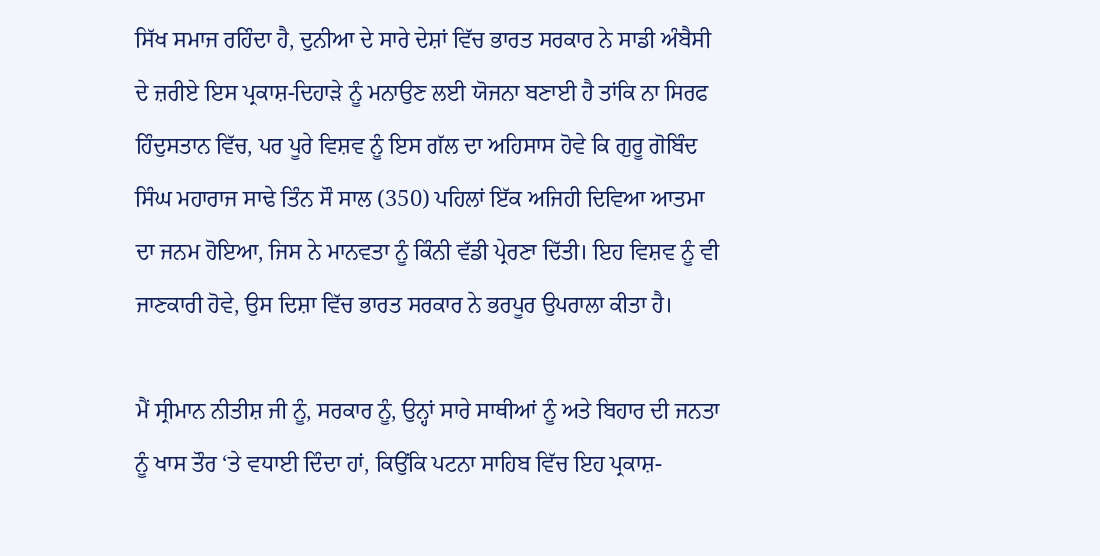ਸਿੱਖ ਸਮਾਜ ਰਹਿੰਦਾ ਹੈ, ਦੁਨੀਆ ਦੇ ਸਾਰੇ ਦੇਸ਼ਾਂ ਵਿੱਚ ਭਾਰਤ ਸਰਕਾਰ ਨੇ ਸਾਡੀ ਅੰਬੈਸੀ ਦੇ ਜ਼ਰੀਏ ਇਸ ਪ੍ਰਕਾਸ਼-ਦਿਹਾੜੇ ਨੂੰ ਮਨਾਉਣ ਲਈ ਯੋਜਨਾ ਬਣਾਈ ਹੈ ਤਾਂਕਿ ਨਾ ਸਿਰਫ ਹਿੰਦੁਸਤਾਨ ਵਿੱਚ, ਪਰ ਪੂਰੇ ਵਿਸ਼ਵ ਨੂੰ ਇਸ ਗੱਲ ਦਾ ਅਹਿਸਾਸ ਹੋਵੇ ਕਿ ਗੁਰੂ ਗੋਬਿੰਦ ਸਿੰਘ ਮਹਾਰਾਜ ਸਾਢੇ ਤਿੰਨ ਸੌ ਸਾਲ (350) ਪਹਿਲਾਂ ਇੱਕ ਅਜਿਹੀ ਦਿਵਿਆ ਆਤਮਾ ਦਾ ਜਨਮ ਹੋਇਆ, ਜਿਸ ਨੇ ਮਾਨਵਤਾ ਨੂੰ ਕਿੰਨੀ ਵੱਡੀ ਪ੍ਰੇਰਣਾ ਦਿੱਤੀ। ਇਹ ਵਿਸ਼ਵ ਨੂੰ ਵੀ ਜਾਣਕਾਰੀ ਹੋਵੇ, ਉਸ ਦਿਸ਼ਾ ਵਿੱਚ ਭਾਰਤ ਸਰਕਾਰ ਨੇ ਭਰਪੂਰ ਉਪਰਾਲਾ ਕੀਤਾ ਹੈ।

ਮੈਂ ਸ੍ਰੀਮਾਨ ਨੀਤੀਸ਼ ਜੀ ਨੂੰ, ਸਰਕਾਰ ਨੂੰ, ਉਨ੍ਹਾਂ ਸਾਰੇ ਸਾਥੀਆਂ ਨੂੰ ਅਤੇ ਬਿਹਾਰ ਦੀ ਜਨਤਾ ਨੂੰ ਖਾਸ ਤੌਰ ‘ਤੇ ਵਧਾਈ ਦਿੰਦਾ ਹਾਂ, ਕਿਉਂਕਿ ਪਟਨਾ ਸਾਹਿਬ ਵਿੱਚ ਇਹ ਪ੍ਰਕਾਸ਼-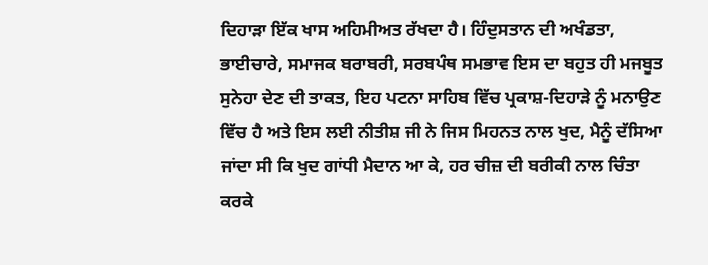ਦਿਹਾੜਾ ਇੱਕ ਖਾਸ ਅਹਿਮੀਅਤ ਰੱਖਦਾ ਹੈ। ਹਿੰਦੁਸਤਾਨ ਦੀ ਅਖੰਡਤਾ, ਭਾਈਚਾਰੇ, ਸਮਾਜਕ ਬਰਾਬਰੀ, ਸਰਬਪੰਥ ਸਮਭਾਵ ਇਸ ਦਾ ਬਹੁਤ ਹੀ ਮਜਬੂਤ ਸੁਨੇਹਾ ਦੇਣ ਦੀ ਤਾਕਤ, ਇਹ ਪਟਨਾ ਸਾਹਿਬ ਵਿੱਚ ਪ੍ਰਕਾਸ਼-ਦਿਹਾੜੇ ਨੂੰ ਮਨਾਉਣ ਵਿੱਚ ਹੈ ਅਤੇ ਇਸ ਲਈ ਨੀਤੀਸ਼ ਜੀ ਨੇ ਜਿਸ ਮਿਹਨਤ ਨਾਲ ਖੁਦ, ਮੈਨੂੰ ਦੱਸਿਆ ਜਾਂਦਾ ਸੀ ਕਿ ਖੁਦ ਗਾਂਧੀ ਮੈਦਾਨ ਆ ਕੇ, ਹਰ ਚੀਜ਼ ਦੀ ਬਰੀਕੀ ਨਾਲ ਚਿੰਤਾ ਕਰਕੇ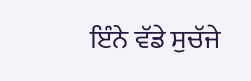ਇੰਨੇ ਵੱਡੇ ਸੁਚੱਜੇ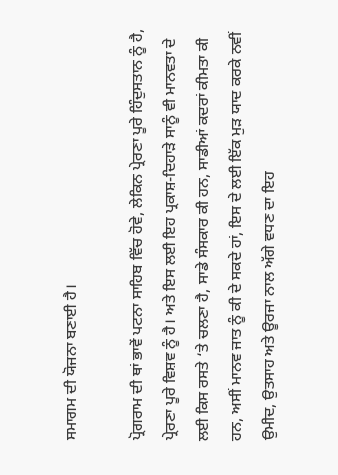ਸਮਾਗਮ ਦੀ ਯੋਜਨਾ ਬਣਾਈ ਹੈ।

ਪ੍ਰੋਗਰਾਮ ਦੀ ਥਾਂ ਭਾਵੇਂ ਪਟਨਾ ਸਾਹਿਬ ਵਿੱਚ ਹੋਵੇ, ਲੇਕਿਨ ਪ੍ਰੇਰਣਾ ਪੂਰੇ ਹਿੰਦੁਸਤਾਨ ਨੂੰ ਹੈ, ਪ੍ਰੇਰਣਾ ਪੂਰੇ ਵਿਸ਼ਵ ਨੂੰ ਹੈ। ਅਤੇ ਇਸ ਲਈ ਇਹ ਪ੍ਰਕਾਸ਼-ਦਿਹਾੜੇ ਸਾਨੂੰ ਵੀ ਮਾਨਵਤਾ ਦੇ ਲਈ ਕਿਸ ਰਸਤੇ ‘ਤੇ ਚਲਣਾ ਹੈ, ਸਾਡੇ ਸੰਸਕਾਰ ਕੀ ਹਨ, ਸਾਡੀਆਂ ਕਦਰਾਂ ਕੀਮਤਾ ਕੀ ਹਨ, ਅਸੀਂ ਮਾਨਵ ਜਾਤ ਨੂੰ ਕੀ ਦੇ ਸਕਦੇ ਹਾਂ, ਇਸ ਦੇ ਲਈ ਇੱਕ ਮੁੜ ਯਾਦ ਕਰਕੇ ਨਵੀਂ ਉਮੀਦ, ਉਤਸਾਹ ਅਤੇ ਊਰਜਾ ਨਾਲ ਅੱਗੇ ਵਧਣ ਦਾ ਇਹ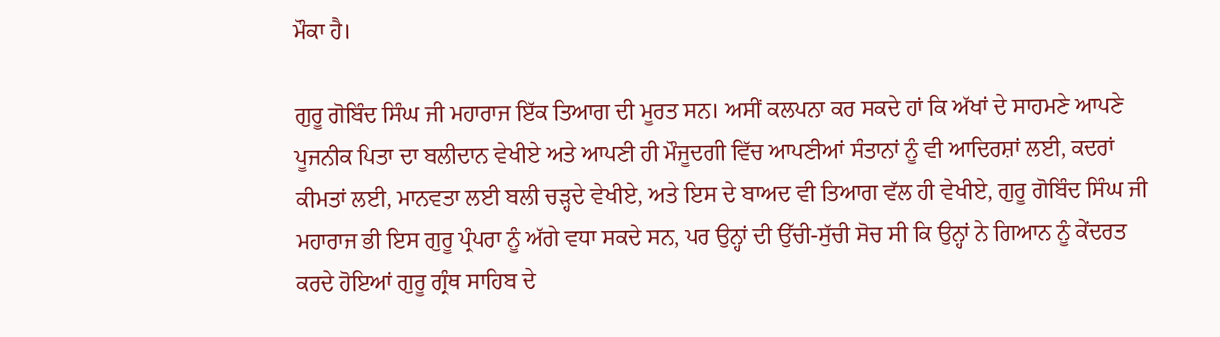ਮੌਕਾ ਹੈ।

ਗੁਰੂ ਗੋਬਿੰਦ ਸਿੰਘ ਜੀ ਮਹਾਰਾਜ ਇੱਕ ਤਿਆਗ ਦੀ ਮੂਰਤ ਸਨ। ਅਸੀਂ ਕਲਪਨਾ ਕਰ ਸਕਦੇ ਹਾਂ ਕਿ ਅੱਖਾਂ ਦੇ ਸਾਹਮਣੇ ਆਪਣੇ ਪੂਜਨੀਕ ਪਿਤਾ ਦਾ ਬਲੀਦਾਨ ਵੇਖੀਏ ਅਤੇ ਆਪਣੀ ਹੀ ਮੌਜੂਦਗੀ ਵਿੱਚ ਆਪਣੀਆਂ ਸੰਤਾਨਾਂ ਨੂੰ ਵੀ ਆਦਿਰਸ਼ਾਂ ਲਈ, ਕਦਰਾਂ ਕੀਮਤਾਂ ਲਈ, ਮਾਨਵਤਾ ਲਈ ਬਲੀ ਚੜ੍ਹਦੇ ਵੇਖੀਏ, ਅਤੇ ਇਸ ਦੇ ਬਾਅਦ ਵੀ ਤਿਆਗ ਵੱਲ ਹੀ ਵੇਖੀਏ, ਗੁਰੂ ਗੋਬਿੰਦ ਸਿੰਘ ਜੀ ਮਹਾਰਾਜ ਭੀ ਇਸ ਗੁਰੂ ਪ੍ਰੰਪਰਾ ਨੂੰ ਅੱਗੇ ਵਧਾ ਸਕਦੇ ਸਨ, ਪਰ ਉਨ੍ਹਾਂ ਦੀ ਉੱਚੀ-ਸੁੱਚੀ ਸੋਚ ਸੀ ਕਿ ਉਨ੍ਹਾਂ ਨੇ ਗਿਆਨ ਨੂੰ ਕੇਂਦਰਤ ਕਰਦੇ ਹੋਇਆਂ ਗੁਰੂ ਗ੍ਰੰਥ ਸਾਹਿਬ ਦੇ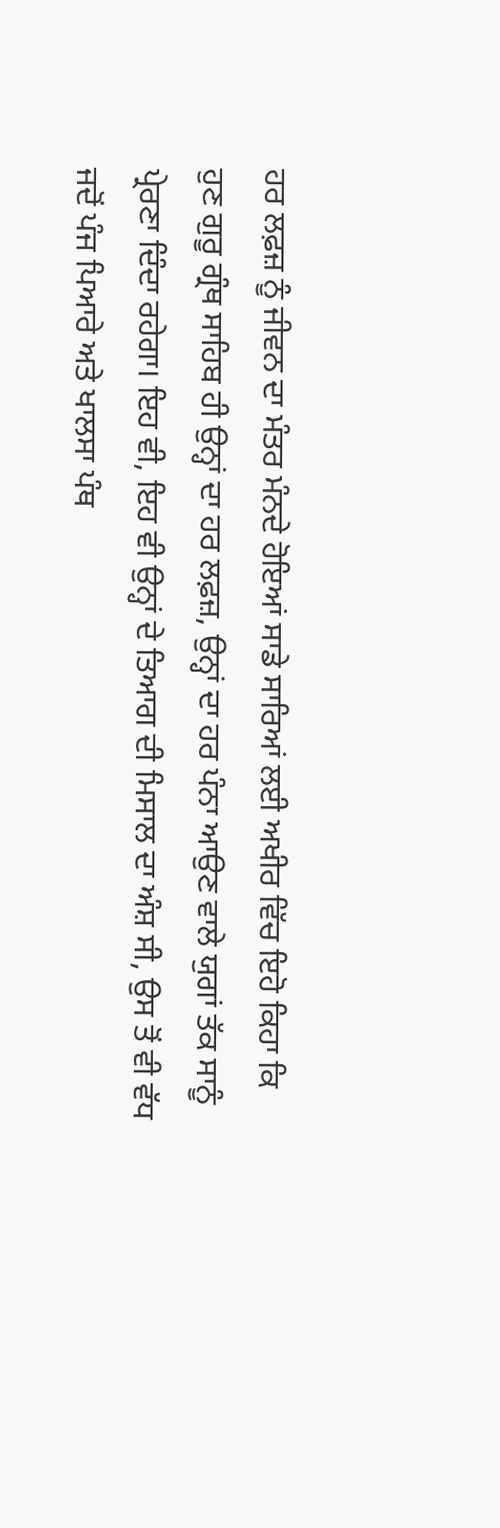ਹਰ ਲਫ਼ਜ਼ ਨੂੰ ਜੀਵਨ ਦਾ ਮੰਤਰ ਮੰਨਦੇ ਹੋਇਆਂ ਸਾਡੇ ਸਾਰਿਆਂ ਲਈ ਅਖੀਰ ਵਿੱਚ ਇਹੋ ਕਿਹਾ ਕਿ ਹੁਣ ਗੁਰੂ ਗ੍ਰੰਥ ਸਾਹਿਬ ਹੀ ਉਨ੍ਹਾਂ ਦਾ ਹਰ ਲਫ਼ਜ਼, ਉਨ੍ਹਾਂ ਦਾ ਹਰ ਪੰਨਾ ਆਉਣ ਵਾਲੇ ਯੁਗਾਂ ਤੱਕ ਸਾਨੂੰ ਪ੍ਰੇਰਣਾ ਦਿੰਦਾ ਰਹੇਗਾ। ਇਹ ਵੀ, ਇਹ ਵੀ ਉਨ੍ਹਾਂ ਦੇ ਤਿਆਗ ਦੀ ਮਿਸਾਲ ਦਾ ਅੰਸ਼ ਸੀ, ਉਸ ਤੋਂ ਵੀ ਵੱਧ ਜਦੋਂ ਪੰਜ ਪਿਆਰੇ ਅਤੇ ਖਾਲਸਾ ਪੰਥ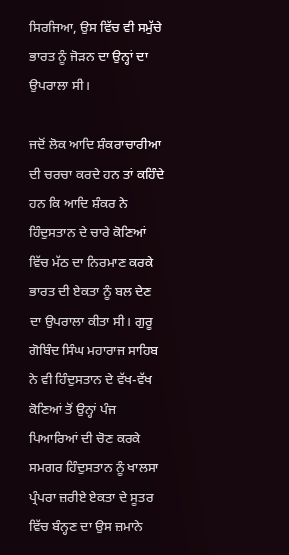ਸਿਰਜਿਆ, ਉਸ ਵਿੱਚ ਵੀ ਸਮੁੱਚੇ ਭਾਰਤ ਨੂੰ ਜੋੜਨ ਦਾ ਉਨ੍ਹਾਂ ਦਾ ਉਪਰਾਲਾ ਸੀ।

ਜਦੋਂ ਲੋਕ ਆਦਿ ਸ਼ੰਕਰਾਚਾਰੀਆ ਦੀ ਚਰਚਾ ਕਰਦੇ ਹਨ ਤਾਂ ਕਹਿੰਦੇ ਹਨ ਕਿ ਆਦਿ ਸ਼ੰਕਰ ਨੇ ਹਿੰਦੁਸਤਾਨ ਦੇ ਚਾਰੇ ਕੋਣਿਆਂ ਵਿੱਚ ਮੱਠ ਦਾ ਨਿਰਮਾਣ ਕਰਕੇ ਭਾਰਤ ਦੀ ਏਕਤਾ ਨੂੰ ਬਲ ਦੇਣ ਦਾ ਉਪਰਾਲਾ ਕੀਤਾ ਸੀ। ਗੁਰੂ ਗੋਬਿੰਦ ਸਿੰਘ ਮਹਾਰਾਜ ਸਾਹਿਬ ਨੇ ਵੀ ਹਿੰਦੁਸਤਾਨ ਦੇ ਵੱਖ-ਵੱਖ ਕੋਣਿਆਂ ਤੋਂ ਉਨ੍ਹਾਂ ਪੰਜ ਪਿਆਰਿਆਂ ਦੀ ਚੋਣ ਕਰਕੇ ਸਮਗਰ ਹਿੰਦੁਸਤਾਨ ਨੂੰ ਖਾਲਸਾ ਪ੍ਰੰਪਰਾ ਜ਼ਰੀਏ ਏਕਤਾ ਦੇ ਸੂਤਰ ਵਿੱਚ ਬੰਨ੍ਹਣ ਦਾ ਉਸ ਜ਼ਮਾਨੇ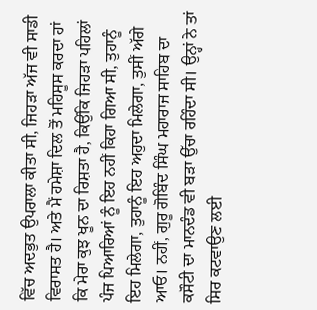ਵਿੱਚ ਅਦਭੁਤ ਉਪਰਾਲਾ ਕੀਤਾ ਸੀ, ਜਿਹੜਾ ਅੱਜ ਵੀ ਸਾਡੀ ਵਿਰਾਸਤ ਹੈ। ਅਤੇ ਮੈਂ ਹਮੇਸ਼ਾ ਦਿਲ ਤੋਂ ਮਹਿਸੂਸ ਕਰਦਾ ਹਾਂ ਕਿ ਮੇਰਾ ਕੁਝ ਖੂਨ ਦਾ ਰਿਸ਼ਤਾ ਹੈ, ਕਿਉਂਕਿ ਜਿਹੜਾ ਪਹਿਲਾਂ ਪੰਜ ਪਿਆਰਿਆਂ ਨੂੰ ਇਹ ਨਹੀਂ ਕਿਹਾ ਗਿਆ ਸੀ, ਤੁਹਾਨੂੰ ਇਹ ਮਿਲੇਗਾ, ਤੁਹਾਨੂੰ ਇਹ ਅਹੁਦਾ ਮਿਲੇਗਾ, ਤੁਸੀਂ ਅੱਗੇ ਆਓ। ਨਹੀਂ, ਗੁਰੂ ਗੋਬਿੰਦ ਸਿੰਘ ਮਹਾਰਾਜ ਸਾਹਿਬ ਦਾ ਕਸੌਟੀ ਦਾ ਮਾਨਦੰਡ ਵੀ ਬੜਾ ਉੱਚਾ ਰਹਿੰਦਾ ਸੀ। ਉਨ੍ਹਾਂ ਨੇ ਤਾਂ ਸਿਰ ਕਟਵਾਉਣ ਲਈ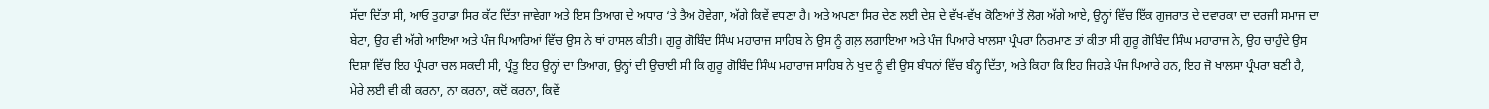ਸੱਦਾ ਦਿੱਤਾ ਸੀ, ਆਓ ਤੁਹਾਡਾ ਸਿਰ ਕੱਟ ਦਿੱਤਾ ਜਾਵੇਗਾ ਅਤੇ ਇਸ ਤਿਆਗ ਦੇ ਅਧਾਰ ‘ਤੇ ਤੈਅ ਹੋਵੇਗਾ, ਅੱਗੇ ਕਿਵੇਂ ਵਧਣਾ ਹੈ। ਅਤੇ ਅਪਣਾ ਸਿਰ ਦੇਣ ਲਈ ਦੇਸ਼ ਦੇ ਵੱਖ-ਵੱਖ ਕੋਣਿਆਂ ਤੋਂ ਲੋਗ ਅੱਗੇ ਆਏ, ਉਨ੍ਹਾਂ ਵਿੱਚ ਇੱਕ ਗੁਜਰਾਤ ਦੇ ਦਵਾਰਕਾ ਦਾ ਦਰਜੀ ਸਮਾਜ ਦਾ ਬੇਟਾ, ਉਹ ਵੀ ਅੱਗੇ ਆਇਆ ਅਤੇ ਪੰਜ ਪਿਆਰਿਆਂ ਵਿੱਚ ਉਸ ਨੇ ਥਾਂ ਹਾਸਲ ਕੀਤੀ। ਗੁਰੂ ਗੋਬਿੰਦ ਸਿੰਘ ਮਹਾਰਾਜ ਸਾਹਿਬ ਨੇ ਉਸ ਨੂੰ ਗਲ਼ ਲਗਾਇਆ ਅਤੇ ਪੰਜ ਪਿਆਰੇ ਖਾਲਸਾ ਪ੍ਰੰਪਰਾ ਨਿਰਮਾਣ ਤਾਂ ਕੀਤਾ ਸੀ ਗੁਰੂ ਗੋਬਿੰਦ ਸਿੰਘ ਮਹਾਰਾਜ ਨੇ, ਉਹ ਚਾਹੁੰਦੇ ਉਸ ਦਿਸ਼ਾ ਵਿੱਚ ਇਹ ਪ੍ਰੰਪਰਾ ਚਲ ਸਕਦੀ ਸੀ, ਪ੍ਰੰਤੂ ਇਹ ਉਨ੍ਹਾਂ ਦਾ ਤਿਆਗ, ਉਨ੍ਹਾਂ ਦੀ ਉਚਾਈ ਸੀ ਕਿ ਗੁਰੂ ਗੋਬਿੰਦ ਸਿੰਘ ਮਹਾਰਾਜ ਸਾਹਿਬ ਨੇ ਖੁਦ ਨੂੰ ਵੀ ਉਸ ਬੰਧਨਾਂ ਵਿੱਚ ਬੰਨ੍ਹ ਦਿੱਤਾ, ਅਤੇ ਕਿਹਾ ਕਿ ਇਹ ਜਿਹੜੇ ਪੰਜ ਪਿਆਰੇ ਹਨ, ਇਹ ਜੋ ਖਾਲਸਾ ਪ੍ਰੰਪਰਾ ਬਣੀ ਹੈ, ਮੇਰੇ ਲਈ ਵੀ ਕੀ ਕਰਨਾ, ਨਾ ਕਰਨਾ, ਕਦੋਂ ਕਰਨਾ, ਕਿਵੇਂ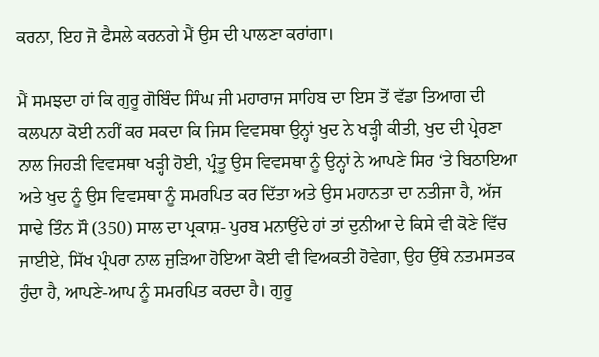ਕਰਨਾ, ਇਹ ਜੋ ਫੈਸਲੇ ਕਰਨਗੇ ਮੈਂ ਉਸ ਦੀ ਪਾਲਣਾ ਕਰਾਂਗਾ।

ਮੈਂ ਸਮਝਦਾ ਹਾਂ ਕਿ ਗੁਰੂ ਗੋਬਿੰਦ ਸਿੰਘ ਜੀ ਮਹਾਰਾਜ ਸਾਹਿਬ ਦਾ ਇਸ ਤੋਂ ਵੱਡਾ ਤਿਆਗ ਦੀ ਕਲਪਨਾ ਕੋਈ ਨਹੀਂ ਕਰ ਸਕਦਾ ਕਿ ਜਿਸ ਵਿਵਸਥਾ ਉਨ੍ਹਾਂ ਖੁਦ ਨੇ ਖੜ੍ਹੀ ਕੀਤੀ, ਖੁਦ ਦੀ ਪ੍ਰੇਰਣਾ ਨਾਲ ਜਿਹੜੀ ਵਿਵਸਥਾ ਖੜ੍ਹੀ ਹੋਈ, ਪ੍ਰੰਤੂ ਉਸ ਵਿਵਸਥਾ ਨੂੰ ਉਨ੍ਹਾਂ ਨੇ ਆਪਣੇ ਸਿਰ ‘ਤੇ ਬਿਠਾਇਆ ਅਤੇ ਖੁਦ ਨੂੰ ਉਸ ਵਿਵਸਥਾ ਨੂੰ ਸਮਰਪਿਤ ਕਰ ਦਿੱਤਾ ਅਤੇ ਉਸ ਮਹਾਨਤਾ ਦਾ ਨਤੀਜਾ ਹੈ, ਅੱਜ ਸਾਢੇ ਤਿੰਨ ਸੌ (350) ਸਾਲ ਦਾ ਪ੍ਰਕਾਸ਼- ਪੁਰਬ ਮਨਾਉਂਦੇ ਹਾਂ ਤਾਂ ਦੁਨੀਆ ਦੇ ਕਿਸੇ ਵੀ ਕੋਣੇ ਵਿੱਚ ਜਾਈਏ, ਸਿੱਖ ਪ੍ਰੰਪਰਾ ਨਾਲ ਜੁੜਿਆ ਹੋਇਆ ਕੋਈ ਵੀ ਵਿਅਕਤੀ ਹੋਵੇਗਾ, ਉਹ ਉੱਥੇ ਨਤਮਸਤਕ ਹੁੰਦਾ ਹੈ, ਆਪਣੇ-ਆਪ ਨੂੰ ਸਮਰਪਿਤ ਕਰਦਾ ਹੈ। ਗੁਰੂ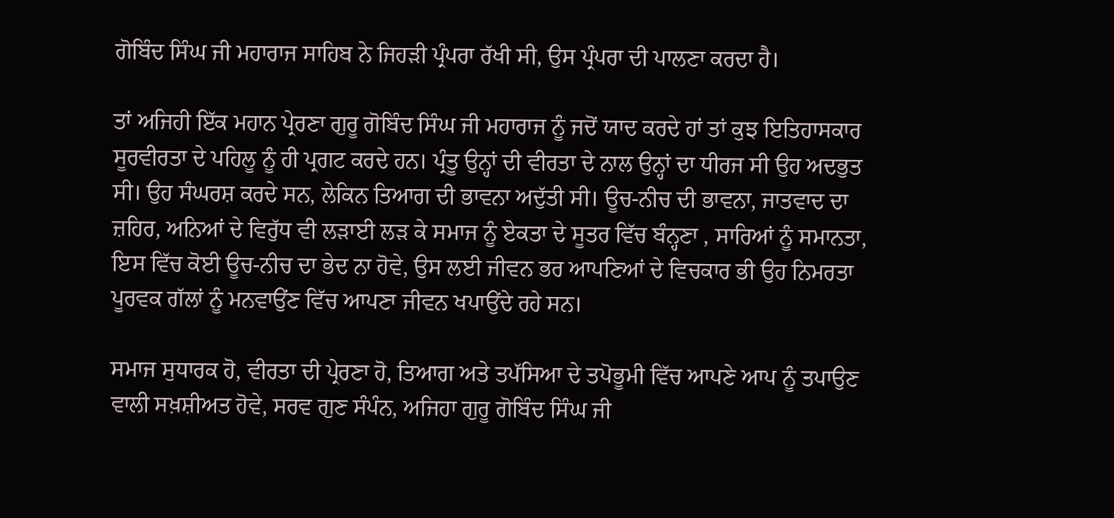ਗੋਬਿੰਦ ਸਿੰਘ ਜੀ ਮਹਾਰਾਜ ਸਾਹਿਬ ਨੇ ਜਿਹੜੀ ਪ੍ਰੰਪਰਾ ਰੱਖੀ ਸੀ, ਉਸ ਪ੍ਰੰਪਰਾ ਦੀ ਪਾਲਣਾ ਕਰਦਾ ਹੈ।

ਤਾਂ ਅਜਿਹੀ ਇੱਕ ਮਹਾਨ ਪ੍ਰੇਰਣਾ ਗੁਰੂ ਗੋਬਿੰਦ ਸਿੰਘ ਜੀ ਮਹਾਰਾਜ ਨੂੰ ਜਦੋਂ ਯਾਦ ਕਰਦੇ ਹਾਂ ਤਾਂ ਕੁਝ ਇਤਿਹਾਸਕਾਰ ਸੂਰਵੀਰਤਾ ਦੇ ਪਹਿਲੂ ਨੂੰ ਹੀ ਪ੍ਰਗਟ ਕਰਦੇ ਹਨ। ਪ੍ਰੰਤੂ ਉਨ੍ਹਾਂ ਦੀ ਵੀਰਤਾ ਦੇ ਨਾਲ ਉਨ੍ਹਾਂ ਦਾ ਧੀਰਜ ਸੀ ਉਹ ਅਦਭੁਤ ਸੀ। ਉਹ ਸੰਘਰਸ਼ ਕਰਦੇ ਸਨ, ਲੇਕਿਨ ਤਿਆਗ ਦੀ ਭਾਵਨਾ ਅਦੁੱਤੀ ਸੀ। ਊਚ-ਨੀਚ ਦੀ ਭਾਵਨਾ, ਜਾਤਵਾਦ ਦਾ ਜ਼ਹਿਰ, ਅਨਿਆਂ ਦੇ ਵਿਰੁੱਧ ਵੀ ਲੜਾਈ ਲੜ ਕੇ ਸਮਾਜ ਨੂੰ ਏਕਤਾ ਦੇ ਸੂਤਰ ਵਿੱਚ ਬੰਨ੍ਹਣਾ , ਸਾਰਿਆਂ ਨੂੰ ਸਮਾਨਤਾ, ਇਸ ਵਿੱਚ ਕੋਈ ਊਚ-ਨੀਚ ਦਾ ਭੇਦ ਨਾ ਹੋਵੇ, ਉਸ ਲਈ ਜੀਵਨ ਭਰ ਆਪਣਿਆਂ ਦੇ ਵਿਚਕਾਰ ਭੀ ਉਹ ਨਿਮਰਤਾ ਪੂਰਵਕ ਗੱਲਾਂ ਨੂੰ ਮਨਵਾਉਂਣ ਵਿੱਚ ਆਪਣਾ ਜੀਵਨ ਖਪਾਉਂਦੇ ਰਹੇ ਸਨ।

ਸਮਾਜ ਸੁਧਾਰਕ ਹੋ, ਵੀਰਤਾ ਦੀ ਪ੍ਰੇਰਣਾ ਹੋ, ਤਿਆਗ ਅਤੇ ਤਪੱਸਿਆ ਦੇ ਤਪੋਭੂਮੀ ਵਿੱਚ ਆਪਣੇ ਆਪ ਨੂੰ ਤਪਾਉਣ ਵਾਲੀ ਸਖ਼ਸ਼ੀਅਤ ਹੋਵੇ, ਸਰਵ ਗੁਣ ਸੰਪੰਨ, ਅਜਿਹਾ ਗੁਰੂ ਗੋਬਿੰਦ ਸਿੰਘ ਜੀ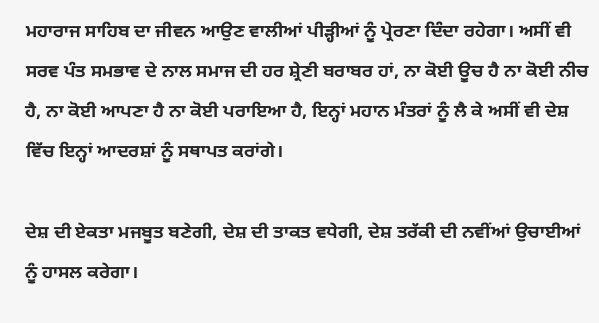ਮਹਾਰਾਜ ਸਾਹਿਬ ਦਾ ਜੀਵਨ ਆਉਣ ਵਾਲੀਆਂ ਪੀੜ੍ਹੀਆਂ ਨੂੰ ਪ੍ਰੇਰਣਾ ਦਿੰਦਾ ਰਹੇਗਾ। ਅਸੀਂ ਵੀ ਸਰਵ ਪੰਤ ਸਮਭਾਵ ਦੇ ਨਾਲ ਸਮਾਜ ਦੀ ਹਰ ਸ਼੍ਰੇਣੀ ਬਰਾਬਰ ਹਾਂ, ਨਾ ਕੋਈ ਊਚ ਹੈ ਨਾ ਕੋਈ ਨੀਚ ਹੈ, ਨਾ ਕੋਈ ਆਪਣਾ ਹੈ ਨਾ ਕੋਈ ਪਰਾਇਆ ਹੈ, ਇਨ੍ਹਾਂ ਮਹਾਨ ਮੰਤਰਾਂ ਨੂੰ ਲੈ ਕੇ ਅਸੀਂ ਵੀ ਦੇਸ਼ ਵਿੱਚ ਇਨ੍ਹਾਂ ਆਦਰਸ਼ਾਂ ਨੂੰ ਸਥਾਪਤ ਕਰਾਂਗੇ।

ਦੇਸ਼ ਦੀ ਏਕਤਾ ਮਜਬੂਤ ਬਣੇਗੀ, ਦੇਸ਼ ਦੀ ਤਾਕਤ ਵਧੇਗੀ, ਦੇਸ਼ ਤਰੱਕੀ ਦੀ ਨਵੀਂਆਂ ਉਚਾਈਆਂ ਨੂੰ ਹਾਸਲ ਕਰੇਗਾ।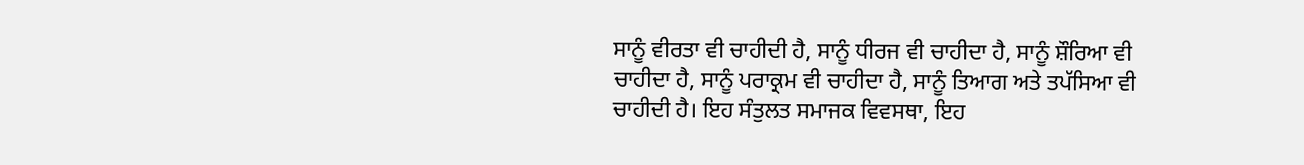ਸਾਨੂੰ ਵੀਰਤਾ ਵੀ ਚਾਹੀਦੀ ਹੈ, ਸਾਨੂੰ ਧੀਰਜ ਵੀ ਚਾਹੀਦਾ ਹੈ, ਸਾਨੂੰ ਸ਼ੌਰਿਆ ਵੀ ਚਾਹੀਦਾ ਹੈ, ਸਾਨੂੰ ਪਰਾਕ੍ਰਮ ਵੀ ਚਾਹੀਦਾ ਹੈ, ਸਾਨੂੰ ਤਿਆਗ ਅਤੇ ਤਪੱਸਿਆ ਵੀ ਚਾਹੀਦੀ ਹੈ। ਇਹ ਸੰਤੁਲਤ ਸਮਾਜਕ ਵਿਵਸਥਾ, ਇਹ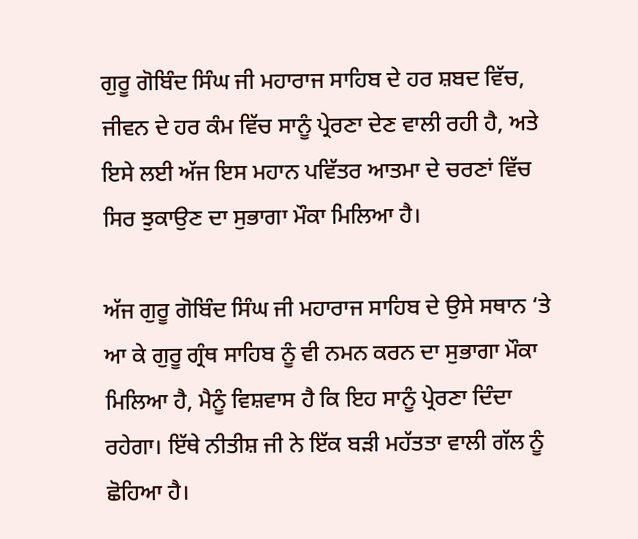ਗੁਰੂ ਗੋਬਿੰਦ ਸਿੰਘ ਜੀ ਮਹਾਰਾਜ ਸਾਹਿਬ ਦੇ ਹਰ ਸ਼ਬਦ ਵਿੱਚ, ਜੀਵਨ ਦੇ ਹਰ ਕੰਮ ਵਿੱਚ ਸਾਨੂੰ ਪ੍ਰੇਰਣਾ ਦੇਣ ਵਾਲੀ ਰਹੀ ਹੈ, ਅਤੇ ਇਸੇ ਲਈ ਅੱਜ ਇਸ ਮਹਾਨ ਪਵਿੱਤਰ ਆਤਮਾ ਦੇ ਚਰਣਾਂ ਵਿੱਚ ਸਿਰ ਝੁਕਾਉਣ ਦਾ ਸੁਭਾਗਾ ਮੌਕਾ ਮਿਲਿਆ ਹੈ।

ਅੱਜ ਗੁਰੂ ਗੋਬਿੰਦ ਸਿੰਘ ਜੀ ਮਹਾਰਾਜ ਸਾਹਿਬ ਦੇ ਉਸੇ ਸਥਾਨ ‘ਤੇ ਆ ਕੇ ਗੁਰੂ ਗ੍ਰੰਥ ਸਾਹਿਬ ਨੂੰ ਵੀ ਨਮਨ ਕਰਨ ਦਾ ਸੁਭਾਗਾ ਮੌਕਾ ਮਿਲਿਆ ਹੈ, ਮੈਨੂੰ ਵਿਸ਼ਵਾਸ ਹੈ ਕਿ ਇਹ ਸਾਨੂੰ ਪ੍ਰੇਰਣਾ ਦਿੰਦਾ ਰਹੇਗਾ। ਇੱਥੇ ਨੀਤੀਸ਼ ਜੀ ਨੇ ਇੱਕ ਬੜੀ ਮਹੱਤਤਾ ਵਾਲੀ ਗੱਲ ਨੂੰ ਛੋਹਿਆ ਹੈ।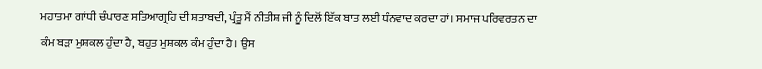ਮਹਾਤਮਾ ਗਾਂਧੀ ਚੰਪਾਰਣ ਸਤਿਆਗ੍ਰਹਿ ਦੀ ਸ਼ਤਾਬਦੀ, ਪ੍ਰੰਤੂ ਮੈਂ ਨੀਤੀਸ਼ ਜੀ ਨੂੰ ਦਿਲੋਂ ਇੱਕ ਬਾਤ ਲਈ ਧੰਨਵਾਦ ਕਰਦਾ ਹਾਂ। ਸਮਾਜ ਪਰਿਵਰਤਨ ਦਾ ਕੰਮ ਬੜਾ ਮੁਸ਼ਕਲ ਹੁੰਦਾ ਹੈ, ਬਹੁਤ ਮੁਸ਼ਕਲ ਕੰਮ ਹੁੰਦਾ ਹੈ। ਉਸ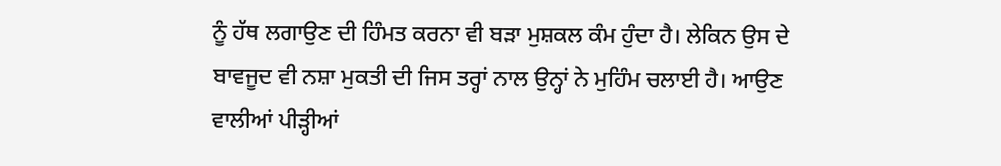ਨੂੰ ਹੱਥ ਲਗਾਉਣ ਦੀ ਹਿੰਮਤ ਕਰਨਾ ਵੀ ਬੜਾ ਮੁਸ਼ਕਲ ਕੰਮ ਹੁੰਦਾ ਹੈ। ਲੇਕਿਨ ਉਸ ਦੇ ਬਾਵਜੂਦ ਵੀ ਨਸ਼ਾ ਮੁਕਤੀ ਦੀ ਜਿਸ ਤਰ੍ਹਾਂ ਨਾਲ ਉਨ੍ਹਾਂ ਨੇ ਮੁਹਿੰਮ ਚਲਾਈ ਹੈ। ਆਉਣ ਵਾਲੀਆਂ ਪੀੜ੍ਹੀਆਂ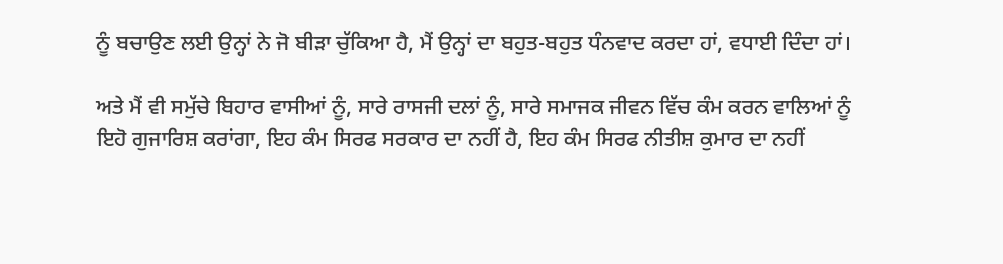ਨੂੰ ਬਚਾਉਣ ਲਈ ਉਨ੍ਹਾਂ ਨੇ ਜੋ ਬੀੜਾ ਚੁੱਕਿਆ ਹੈ, ਮੈਂ ਉਨ੍ਹਾਂ ਦਾ ਬਹੁਤ-ਬਹੁਤ ਧੰਨਵਾਦ ਕਰਦਾ ਹਾਂ, ਵਧਾਈ ਦਿੰਦਾ ਹਾਂ।

ਅਤੇ ਮੈਂ ਵੀ ਸਮੁੱਚੇ ਬਿਹਾਰ ਵਾਸੀਆਂ ਨੂੰ, ਸਾਰੇ ਰਾਸਜੀ ਦਲਾਂ ਨੂੰ, ਸਾਰੇ ਸਮਾਜਕ ਜੀਵਨ ਵਿੱਚ ਕੰਮ ਕਰਨ ਵਾਲਿਆਂ ਨੂੰ ਇਹੋ ਗੁਜਾਰਿਸ਼ ਕਰਾਂਗਾ, ਇਹ ਕੰਮ ਸਿਰਫ ਸਰਕਾਰ ਦਾ ਨਹੀਂ ਹੈ, ਇਹ ਕੰਮ ਸਿਰਫ ਨੀਤੀਸ਼ ਕੁਮਾਰ ਦਾ ਨਹੀਂ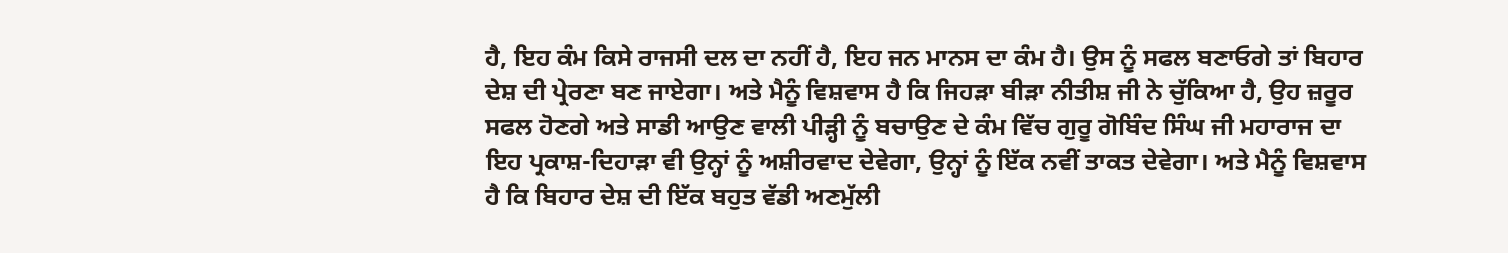ਹੈ, ਇਹ ਕੰਮ ਕਿਸੇ ਰਾਜਸੀ ਦਲ ਦਾ ਨਹੀਂ ਹੈ, ਇਹ ਜਨ ਮਾਨਸ ਦਾ ਕੰਮ ਹੈ। ਉਸ ਨੂੰ ਸਫਲ ਬਣਾਓਗੇ ਤਾਂ ਬਿਹਾਰ ਦੇਸ਼ ਦੀ ਪ੍ਰੇਰਣਾ ਬਣ ਜਾਏਗਾ। ਅਤੇ ਮੈਨੂੰ ਵਿਸ਼ਵਾਸ ਹੈ ਕਿ ਜਿਹੜਾ ਬੀੜਾ ਨੀਤੀਸ਼ ਜੀ ਨੇ ਚੁੱਕਿਆ ਹੈ, ਉਹ ਜ਼ਰੂਰ ਸਫਲ ਹੋਣਗੇ ਅਤੇ ਸਾਡੀ ਆਉਣ ਵਾਲੀ ਪੀੜ੍ਹੀ ਨੂੰ ਬਚਾਉਣ ਦੇ ਕੰਮ ਵਿੱਚ ਗੁਰੂ ਗੋਬਿੰਦ ਸਿੰਘ ਜੀ ਮਹਾਰਾਜ ਦਾ ਇਹ ਪ੍ਰਕਾਸ਼-ਦਿਹਾੜਾ ਵੀ ਉਨ੍ਹਾਂ ਨੂੰ ਅਸ਼ੀਰਵਾਦ ਦੇਵੇਗਾ, ਉਨ੍ਹਾਂ ਨੂੰ ਇੱਕ ਨਵੀਂ ਤਾਕਤ ਦੇਵੇਗਾ। ਅਤੇ ਮੈਨੂੰ ਵਿਸ਼ਵਾਸ ਹੈ ਕਿ ਬਿਹਾਰ ਦੇਸ਼ ਦੀ ਇੱਕ ਬਹੁਤ ਵੱਡੀ ਅਣਮੁੱਲੀ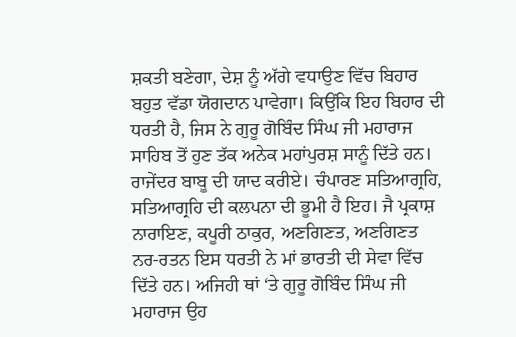ਸ਼ਕਤੀ ਬਣੇਗਾ, ਦੇਸ਼ ਨੂੰ ਅੱਗੇ ਵਧਾਉਣ ਵਿੱਚ ਬਿਹਾਰ ਬਹੁਤ ਵੱਡਾ ਯੋਗਦਾਨ ਪਾਵੇਗਾ। ਕਿਉਂਕਿ ਇਹ ਬਿਹਾਰ ਦੀ ਧਰਤੀ ਹੈ, ਜਿਸ ਨੇ ਗੁਰੂ ਗੋਬਿੰਦ ਸਿੰਘ ਜੀ ਮਹਾਰਾਜ ਸਾਹਿਬ ਤੋਂ ਹੁਣ ਤੱਕ ਅਨੇਕ ਮਹਾਂਪੁਰਸ਼ ਸਾਨੂੰ ਦਿੱਤੇ ਹਨ। ਰਾਜੇਂਦਰ ਬਾਬੂ ਦੀ ਯਾਦ ਕਰੀਏ। ਚੰਪਾਰਣ ਸਤਿਆਗ੍ਰਹਿ, ਸਤਿਆਗ੍ਰਹਿ ਦੀ ਕਲਪਨਾ ਦੀ ਭੂਮੀ ਹੈ ਇਹ। ਜੈ ਪ੍ਰਕਾਸ਼ ਨਾਰਾਇਣ, ਕਪੂਰੀ ਠਾਕੁਰ, ਅਣਗਿਣਤ, ਅਣਗਿਣਤ ਨਰ-ਰਤਨ ਇਸ ਧਰਤੀ ਨੇ ਮਾਂ ਭਾਰਤੀ ਦੀ ਸੇਵਾ ਵਿੱਚ ਦਿੱਤੇ ਹਨ। ਅਜਿਹੀ ਥਾਂ ‘ਤੇ ਗੁਰੂ ਗੋਬਿੰਦ ਸਿੰਘ ਜੀ ਮਹਾਰਾਜ ਉਹ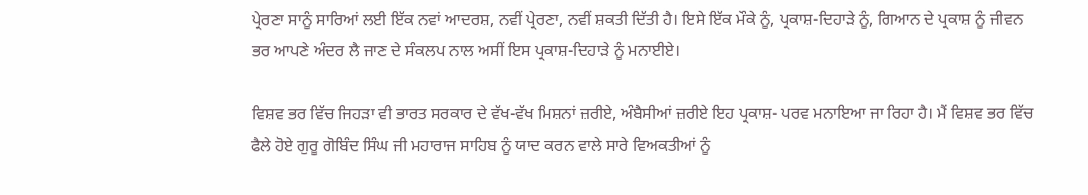ਪ੍ਰੇਰਣਾ ਸਾਨੂੰ ਸਾਰਿਆਂ ਲਈ ਇੱਕ ਨਵਾਂ ਆਦਰਸ਼, ਨਵੀਂ ਪ੍ਰੇਰਣਾ, ਨਵੀਂ ਸ਼ਕਤੀ ਦਿੱਤੀ ਹੈ। ਇਸੇ ਇੱਕ ਮੌਕੇ ਨੂੰ, ਪ੍ਰਕਾਸ਼-ਦਿਹਾੜੇ ਨੂੰ, ਗਿਆਨ ਦੇ ਪ੍ਰਕਾਸ਼ ਨੂੰ ਜੀਵਨ ਭਰ ਆਪਣੇ ਅੰਦਰ ਲੈ ਜਾਣ ਦੇ ਸੰਕਲਪ ਨਾਲ ਅਸੀਂ ਇਸ ਪ੍ਰਕਾਸ਼-ਦਿਹਾੜੇ ਨੂੰ ਮਨਾਈਏ।

ਵਿਸ਼ਵ ਭਰ ਵਿੱਚ ਜਿਹੜਾ ਵੀ ਭਾਰਤ ਸਰਕਾਰ ਦੇ ਵੱਖ-ਵੱਖ ਮਿਸ਼ਨਾਂ ਜ਼ਰੀਏ, ਅੰਬੈਸੀਆਂ ਜ਼ਰੀਏ ਇਹ ਪ੍ਰਕਾਸ਼- ਪਰਵ ਮਨਾਇਆ ਜਾ ਰਿਹਾ ਹੈ। ਮੈਂ ਵਿਸ਼ਵ ਭਰ ਵਿੱਚ ਫੈਲੇ ਹੋਏ ਗੁਰੂ ਗੋਬਿੰਦ ਸਿੰਘ ਜੀ ਮਹਾਰਾਜ ਸਾਹਿਬ ਨੂੰ ਯਾਦ ਕਰਨ ਵਾਲੇ ਸਾਰੇ ਵਿਅਕਤੀਆਂ ਨੂੰ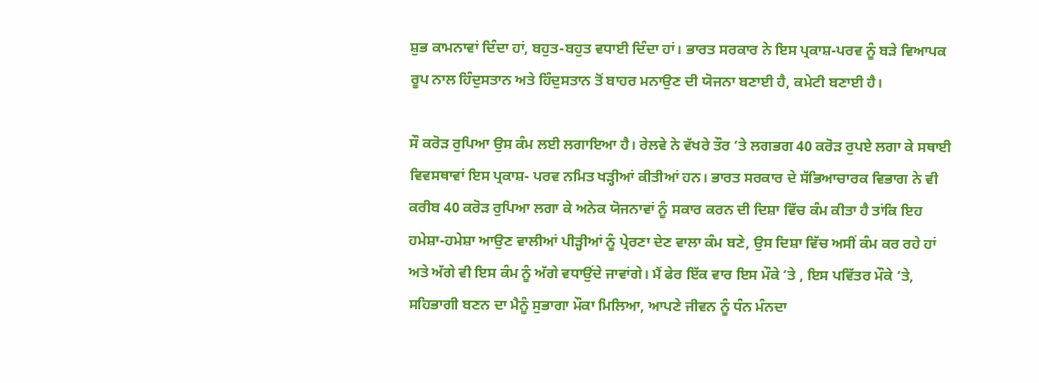ਸ਼ੁਭ ਕਾਮਨਾਵਾਂ ਦਿੰਦਾ ਹਾਂ, ਬਹੁਤ-ਬਹੁਤ ਵਧਾਈ ਦਿੰਦਾ ਹਾਂ। ਭਾਰਤ ਸਰਕਾਰ ਨੇ ਇਸ ਪ੍ਰਕਾਸ਼-ਪਰਵ ਨੂੰ ਬੜੇ ਵਿਆਪਕ ਰੂਪ ਨਾਲ ਹਿੰਦੁਸਤਾਨ ਅਤੇ ਹਿੰਦੁਸਤਾਨ ਤੋਂ ਬਾਹਰ ਮਨਾਉਣ ਦੀ ਯੋਜਨਾ ਬਣਾਈ ਹੈ, ਕਮੇਟੀ ਬਣਾਈ ਹੈ।

ਸੌ ਕਰੋੜ ਰੁਪਿਆ ਉਸ ਕੰਮ ਲਈ ਲਗਾਇਆ ਹੈ। ਰੇਲਵੇ ਨੇ ਵੱਖਰੇ ਤੌਰ ‘ਤੇ ਲਗਭਗ 40 ਕਰੋੜ ਰੁਪਏ ਲਗਾ ਕੇ ਸਥਾਈ ਵਿਵਸਥਾਵਾਂ ਇਸ ਪ੍ਰਕਾਸ਼- ਪਰਵ ਨਮਿਤ ਖੜ੍ਹੀਆਂ ਕੀਤੀਆਂ ਹਨ। ਭਾਰਤ ਸਰਕਾਰ ਦੇ ਸੱਭਿਆਚਾਰਕ ਵਿਭਾਗ ਨੇ ਵੀ ਕਰੀਬ 40 ਕਰੋੜ ਰੁਪਿਆ ਲਗਾ ਕੇ ਅਨੇਕ ਯੋਜਨਾਵਾਂ ਨੂੰ ਸਕਾਰ ਕਰਨ ਦੀ ਦਿਸ਼ਾ ਵਿੱਚ ਕੰਮ ਕੀਤਾ ਹੈ ਤਾਂਕਿ ਇਹ ਹਮੇਸ਼ਾ-ਹਮੇਸ਼ਾ ਆਉਣ ਵਾਲੀਆਂ ਪੀੜ੍ਹੀਆਂ ਨੂੰ ਪ੍ਰੇਰਣਾ ਦੇਣ ਵਾਲਾ ਕੰਮ ਬਣੇ, ਉਸ ਦਿਸ਼ਾ ਵਿੱਚ ਅਸੀਂ ਕੰਮ ਕਰ ਰਹੇ ਹਾਂ ਅਤੇ ਅੱਗੇ ਵੀ ਇਸ ਕੰਮ ਨੂੰ ਅੱਗੇ ਵਧਾਉਂਦੇ ਜਾਵਾਂਗੇ। ਮੈਂ ਫੇਰ ਇੱਕ ਵਾਰ ਇਸ ਮੌਕੇ ‘ਤੇ , ਇਸ ਪਵਿੱਤਰ ਮੌਕੇ ‘ਤੇ, ਸਹਿਭਾਗੀ ਬਣਨ ਦਾ ਮੈਨੂੰ ਸੁਭਾਗਾ ਮੌਕਾ ਮਿਲਿਆ, ਆਪਣੇ ਜੀਵਨ ਨੂੰ ਧੰਨ ਮੰਨਦਾ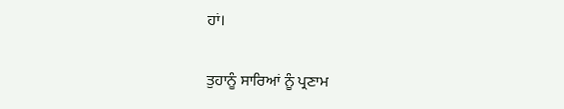ਹਾਂ।

ਤੁਹਾਨੂੰ ਸਾਰਿਆਂ ਨੂੰ ਪ੍ਰਣਾਮ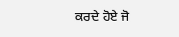ਕਰਦੇ ਹੋਏ ਜੋ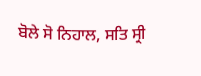ਬੋਲੇ ਸੋ ਨਿਹਾਲ, ਸਤਿ ਸ੍ਰੀ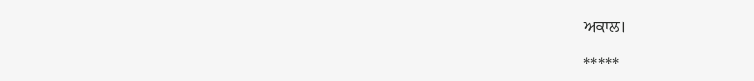ਅਕਾਲ।

*****